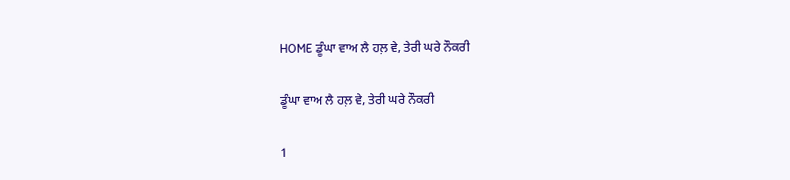HOME ਡੂੰਘਾ ਵਾਅ ਲੈ ਹਲ਼ ਵੇ, ਤੇਰੀ ਘਰੇ ਨੌਕਰੀ

ਡੂੰਘਾ ਵਾਅ ਲੈ ਹਲ਼ ਵੇ, ਤੇਰੀ ਘਰੇ ਨੌਕਰੀ

1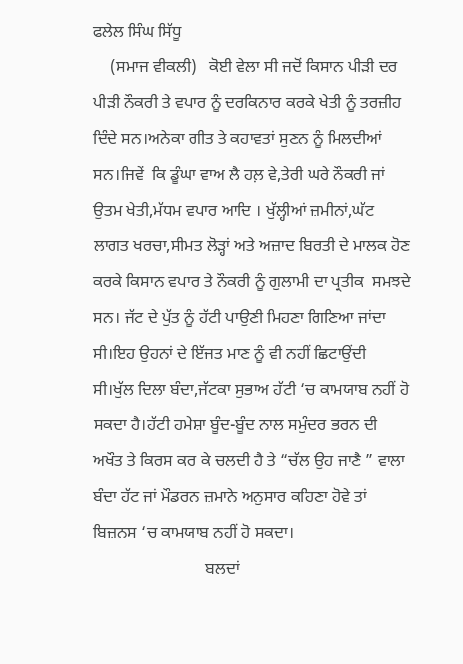ਫਲੇਲ ਸਿੰਘ ਸਿੱਧੂ
    (ਸਮਾਜ ਵੀਕਲੀ)   ਕੋਈ ਵੇਲਾ ਸੀ ਜਦੋਂ ਕਿਸਾਨ ਪੀੜੀ ਦਰ ਪੀੜੀ ਨੌਕਰੀ ਤੇ ਵਪਾਰ ਨੂੰ ਦਰਕਿਨਾਰ ਕਰਕੇ ਖੇਤੀ ਨੂੰ ਤਰਜ਼ੀਹ ਦਿੰਦੇ ਸਨ।ਅਨੇਕਾ ਗੀਤ ਤੇ ਕਹਾਵਤਾਂ ਸੁਣਨ ਨੂੰ ਮਿਲਦੀਆਂ ਸਨ।ਜਿਵੇਂ  ਕਿ ਡੂੰਘਾ ਵਾਅ ਲੈ ਹਲ਼ ਵੇ,ਤੇਰੀ ਘਰੇ ਨੌਕਰੀ ਜਾਂ ਉਤਮ ਖੇਤੀ,ਮੱਧਮ ਵਪਾਰ ਆਦਿ । ਖੁੱਲ੍ਹੀਆਂ ਜ਼ਮੀਨਾਂ,ਘੱਟ ਲਾਗਤ ਖਰਚਾ,ਸੀਮਤ ਲੋੜ੍ਹਾਂ ਅਤੇ ਅਜ਼ਾਦ ਬਿਰਤੀ ਦੇ ਮਾਲਕ ਹੋਣ ਕਰਕੇ ਕਿਸਾਨ ਵਪਾਰ ਤੇ ਨੌਕਰੀ ਨੂੰ ਗੁਲਾਮੀ ਦਾ ਪ੍ਰਤੀਕ  ਸਮਝਦੇ ਸਨ। ਜੱਟ ਦੇ ਪੁੱਤ ਨੂੰ ਹੱਟੀ ਪਾਉਣੀ ਮਿਹਣਾ ਗਿਣਿਆ ਜਾਂਦਾ ਸੀ।ਇਹ ਉਹਨਾਂ ਦੇ ਇੱਜਤ ਮਾਣ ਨੂੰ ਵੀ ਨਹੀਂ ਛਿਟਾਉਂਦੀ ਸੀ।ਖੁੱਲ ਦਿਲਾ ਬੰਦਾ,ਜੱਟਕਾ ਸੁਭਾਅ ਹੱਟੀ ‘ਚ ਕਾਮਯਾਬ ਨਹੀਂ ਹੋ ਸਕਦਾ ਹੈ।ਹੱਟੀ ਹਮੇਸ਼ਾ ਬੂੰਦ-ਬੂੰਦ ਨਾਲ ਸਮੁੰਦਰ ਭਰਨ ਦੀ ਅਖੌਤ ਤੇ ਕਿਰਸ ਕਰ ਕੇ ਚਲਦੀ ਹੈ ਤੇ “ਚੱਲ ਉਹ ਜਾਣੈ ” ਵਾਲਾ ਬੰਦਾ ਹੱਟ ਜਾਂ ਮੌਡਰਨ ਜ਼ਮਾਨੇ ਅਨੁਸਾਰ ਕਹਿਣਾ ਹੋਵੇ ਤਾਂ ਬਿਜ਼ਨਸ ‘ਚ ਕਾਮਯਾਬ ਨਹੀਂ ਹੋ ਸਕਦਾ।
                           ਬਲਦਾਂ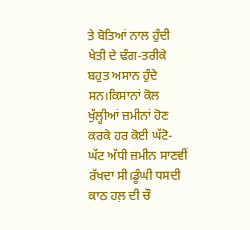ਤੇ ਬੋਤਿਆਂ ਨਾਲ ਹੁੰਦੀ ਖੇਤੀ ਦੇ ਢੰਗ-ਤਰੀਕੇ ਬਹੁਤ ਅਸਾਨ ਹੁੰਦੇ ਸਨ।ਕਿਸਾਨਾਂ ਕੋਲ ਖੁੱਲ੍ਹੀਆਂ ਜ਼ਮੀਨਾਂ ਹੋਣ ਕਰਕੇ ਹਰ ਕੋਈ ਘੱਟੋ-ਘੱਟ ਅੱਧੀ ਜ਼ਮੀਨ ਸਾਣਵੀਂ  ਰੱਖਦਾ ਸੀ।ਡੂੰਘੀ ਧਸਦੀ ਕਾਠ ਹਲ਼ ਦੀ ਚੌ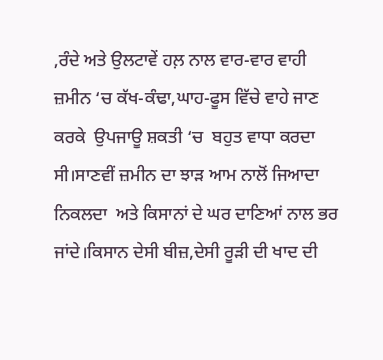,ਰੰਦੇ ਅਤੇ ਉਲਟਾਵੇਂ ਹਲ਼ ਨਾਲ ਵਾਰ-ਵਾਰ ਵਾਹੀ ਜ਼ਮੀਨ ‘ਚ ਕੱਖ-ਕੰਢਾ,ਘਾਹ-ਫੂਸ ਵਿੱਚੇ ਵਾਹੇ ਜਾਣ ਕਰਕੇ  ਉਪਜਾਊ ਸ਼ਕਤੀ ‘ਚ  ਬਹੁਤ ਵਾਧਾ ਕਰਦਾ ਸੀ।ਸਾਣਵੀਂ ਜ਼ਮੀਨ ਦਾ ਝਾੜ ਆਮ ਨਾਲੋਂ ਜਿਆਦਾ ਨਿਕਲਦਾ  ਅਤੇ ਕਿਸਾਨਾਂ ਦੇ ਘਰ ਦਾਣਿਆਂ ਨਾਲ ਭਰ ਜਾਂਦੇ।ਕਿਸਾਨ ਦੇਸੀ ਬੀਜ਼,ਦੇਸੀ ਰੂੜੀ ਦੀ ਖਾਦ ਦੀ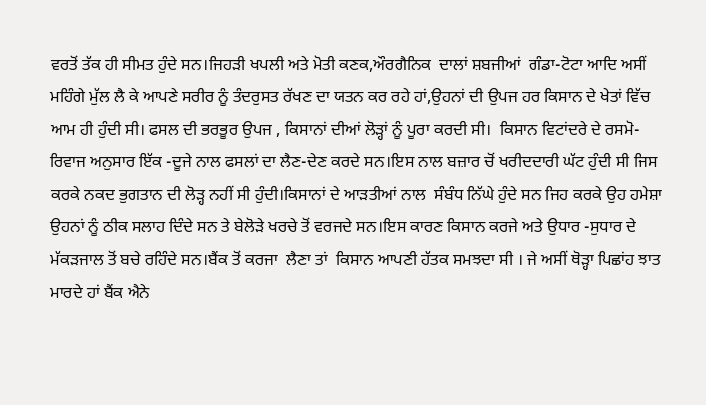ਵਰਤੋਂ ਤੱਕ ਹੀ ਸੀਮਤ ਹੁੰਦੇ ਸਨ।ਜਿਹੜੀ ਖਪਲੀ ਅਤੇ ਮੋਤੀ ਕਣਕ,ਔਰਗੈਨਿਕ  ਦਾਲਾਂ ਸ਼ਬਜੀਆਂ  ਗੰਡਾ-ਟੋਟਾ ਆਦਿ ਅਸੀਂ ਮਹਿੰਗੇ ਮੁੱਲ ਲੈ ਕੇ ਆਪਣੇ ਸਰੀਰ ਨੂੰ ਤੰਦਰੁਸਤ ਰੱਖਣ ਦਾ ਯਤਨ ਕਰ ਰਹੇ ਹਾਂ,ਉਹਨਾਂ ਦੀ ਉਪਜ ਹਰ ਕਿਸਾਨ ਦੇ ਖੇਤਾਂ ਵਿੱਚ  ਆਮ ਹੀ ਹੁੰਦੀ ਸੀ। ਫਸਲ ਦੀ ਭਰਭੂਰ ਉਪਜ , ਕਿਸਾਨਾਂ ਦੀਆਂ ਲੋੜ੍ਹਾਂ ਨੂੰ ਪੂਰਾ ਕਰਦੀ ਸੀ।  ਕਿਸਾਨ ਵਿਟਾਂਦਰੇ ਦੇ ਰਸਮੋ-ਰਿਵਾਜ ਅਨੁਸਾਰ ਇੱਕ -ਦੂਜੇ ਨਾਲ ਫਸਲਾਂ ਦਾ ਲੈਣ-ਦੇਣ ਕਰਦੇ ਸਨ।ਇਸ ਨਾਲ ਬਜ਼ਾਰ ਚੋਂ ਖਰੀਦਦਾਰੀ ਘੱਟ ਹੁੰਦੀ ਸੀ ਜਿਸ ਕਰਕੇ ਨਕਦ ਭੁਗਤਾਨ ਦੀ ਲੋੜ੍ਹ ਨਹੀਂ ਸੀ ਹੁੰਦੀ।ਕਿਸਾਨਾਂ ਦੇ ਆੜਤੀਆਂ ਨਾਲ  ਸੰਬੰਧ ਨਿੱਘੇ ਹੁੰਦੇ ਸਨ ਜਿਹ ਕਰਕੇ ਉਹ ਹਮੇਸ਼ਾ ਉਹਨਾਂ ਨੂੰ ਠੀਕ ਸਲਾਹ ਦਿੰਦੇ ਸਨ ਤੇ ਬੇਲੋੜੇ ਖਰਚੇ ਤੋਂ ਵਰਜਦੇ ਸਨ।ਇਸ ਕਾਰਣ ਕਿਸਾਨ ਕਰਜੇ ਅਤੇ ਉਧਾਰ -ਸੁਧਾਰ ਦੇ ਮੱਕੜਜਾਲ ਤੋਂ ਬਚੇ ਰਹਿੰਦੇ ਸਨ।ਬੈਂਕ ਤੋਂ ਕਰਜਾ  ਲੈਣਾ ਤਾਂ  ਕਿਸਾਨ ਆਪਣੀ ਹੱਤਕ ਸਮਝਦਾ ਸੀ । ਜੇ ਅਸੀਂ ਥੋੜ੍ਹਾ ਪਿਛਾਂਹ ਝਾਤ ਮਾਰਦੇ ਹਾਂ ਬੈਂਕ ਐਨੇ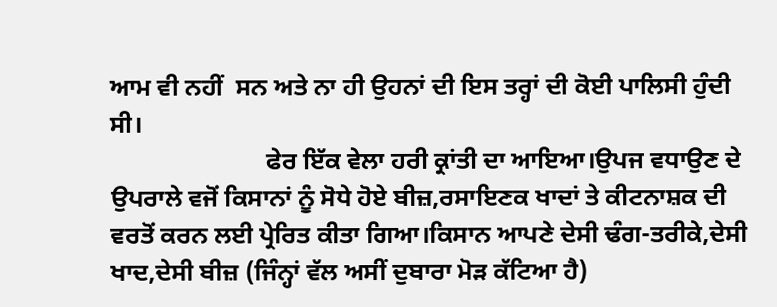ਆਮ ਵੀ ਨਹੀਂ  ਸਨ ਅਤੇ ਨਾ ਹੀ ਉਹਨਾਂ ਦੀ ਇਸ ਤਰ੍ਹਾਂ ਦੀ ਕੋਈ ਪਾਲਿਸੀ ਹੁੰਦੀ ਸੀ।
                         ਫੇਰ ਇੱਕ ਵੇਲਾ ਹਰੀ ਕ੍ਰਾਂਤੀ ਦਾ ਆਇਆ।ਉਪਜ ਵਧਾਉਣ ਦੇ ਉਪਰਾਲੇ ਵਜੋਂ ਕਿਸਾਨਾਂ ਨੂੰ ਸੋਧੇ ਹੋਏ ਬੀਜ਼,ਰਸਾਇਣਕ ਖਾਦਾਂ ਤੇ ਕੀਟਨਾਸ਼ਕ ਦੀ ਵਰਤੋਂ ਕਰਨ ਲਈ ਪ੍ਰੇਰਿਤ ਕੀਤਾ ਗਿਆ।ਕਿਸਾਨ ਆਪਣੇ ਦੇਸੀ ਢੰਗ-ਤਰੀਕੇ,ਦੇਸੀ ਖਾਦ,ਦੇਸੀ ਬੀਜ਼ (ਜਿੰਨ੍ਹਾਂ ਵੱਲ ਅਸੀਂ ਦੁਬਾਰਾ ਮੋੜ ਕੱਟਿਆ ਹੈ)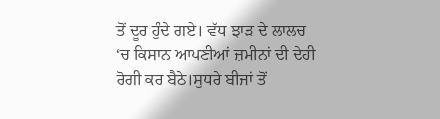ਤੋਂ ਦੂਰ ਹੁੰਦੇ ਗਏ। ਵੱਧ ਝਾੜ ਦੇ ਲਾਲਚ ‘ਚ ਕਿਸਾਨ ਆਪਣੀਆਂ ਜ਼ਮੀਨਾਂ ਦੀ ਦੇਹੀ ਰੋਗੀ ਕਰ ਬੈਠੇ।ਸੁਧਰੇ ਬੀਜਾਂ ਤੋਂ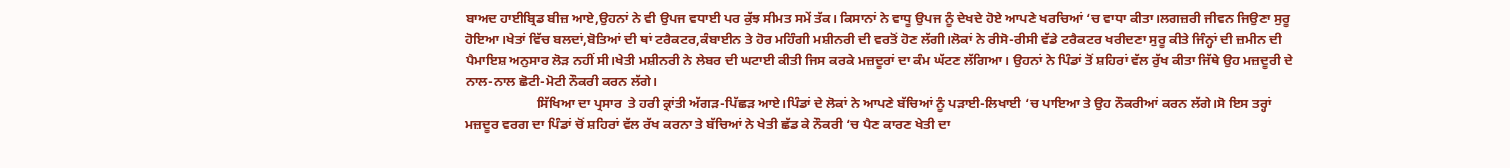ਬਾਅਦ ਹਾਈਬ੍ਰਿਡ ਬੀਜ਼ ਆਏ,ਉਹਨਾਂ ਨੇ ਵੀ ਉਪਜ ਵਧਾਈ ਪਰ ਕੁੱਝ ਸੀਮਤ ਸਮੇਂ ਤੱਕ। ਕਿਸਾਨਾਂ ਨੇ ਵਾਧੂ ਉਪਜ ਨੂੰ ਦੇਖਦੇ ਹੋਏ ਆਪਣੇ ਖਰਚਿਆਂ ‘ਚ ਵਾਧਾ ਕੀਤਾ।ਲਗਜ਼ਰੀ ਜੀਵਨ ਜਿਉਣਾ ਸੁਰੂ ਹੋਇਆ।ਖੇਤਾਂ ਵਿੱਚ ਬਲਦਾਂ,ਬੋਤਿਆਂ ਦੀ ਥਾਂ ਟਰੈਕਟਰ,ਕੰਬਾਈਨ ਤੇ ਹੋਰ ਮਹਿੰਗੀ ਮਸ਼ੀਨਰੀ ਦੀ ਵਰਤੋਂ ਹੋਣ ਲੱਗੀ।ਲੋਕਾਂ ਨੇ ਰੀਸੋ-ਰੀਸੀ ਵੱਡੇ ਟਰੈਕਟਰ ਖਰੀਦਣਾ ਸੁਰੂ ਕੀਤੇ ਜਿੰਨ੍ਹਾਂ ਦੀ ਜ਼ਮੀਨ ਦੀ ਪੈਮਾਇਸ਼ ਅਨੁਸਾਰ ਲੋੜ ਨਹੀਂ ਸੀ।ਖੇਤੀ ਮਸ਼ੀਨਰੀ ਨੇ ਲੇਬਰ ਦੀ ਘਟਾਈ ਕੀਤੀ ਜਿਸ ਕਰਕੇ ਮਜ਼ਦੂਰਾਂ ਦਾ ਕੰਮ ਘੱਟਣ ਲੱਗਿਆ। ਉਹਨਾਂ ਨੇ ਪਿੰਡਾਂ ਤੋਂ ਸ਼ਹਿਰਾਂ ਵੱਲ ਰੁੱਖ ਕੀਤਾ ਜਿੱਥੇ ਉਹ ਮਜ਼ਦੂਰੀ ਦੇ ਨਾਲ-ਨਾਲ ਛੋਟੀ-ਮੋਟੀ ਨੌਕਰੀ ਕਰਨ ਲੱਗੇ।
                     ਸਿੱਖਿਆ ਦਾ ਪ੍ਰਸਾਰ  ਤੇ ਹਰੀ ਕ੍ਰਾਂਤੀ ਅੱਗੜ-ਪਿੱਛੜ ਆਏ।ਪਿੰਡਾਂ ਦੇ ਲੋਕਾਂ ਨੇ ਆਪਣੇ ਬੱਚਿਆਂ ਨੂੰ ਪੜਾਈ-ਲਿਖਾਈ ‘ਚ ਪਾਇਆ ਤੇ ਉਹ ਨੌਕਰੀਆਂ ਕਰਨ ਲੱਗੇ।ਸੋ ਇਸ ਤਰ੍ਹਾਂ ਮਜ਼ਦੂਰ ਵਰਗ ਦਾ ਪਿੰਡਾਂ ਚੋਂ ਸ਼ਹਿਰਾਂ ਵੱਲ ਰੱਖ ਕਰਨਾ ਤੇ ਬੱਚਿਆਂ ਨੇ ਖੇਤੀ ਛੱਡ ਕੇ ਨੌਕਰੀ ‘ਚ ਪੈਣ ਕਾਰਣ ਖੇਤੀ ਦਾ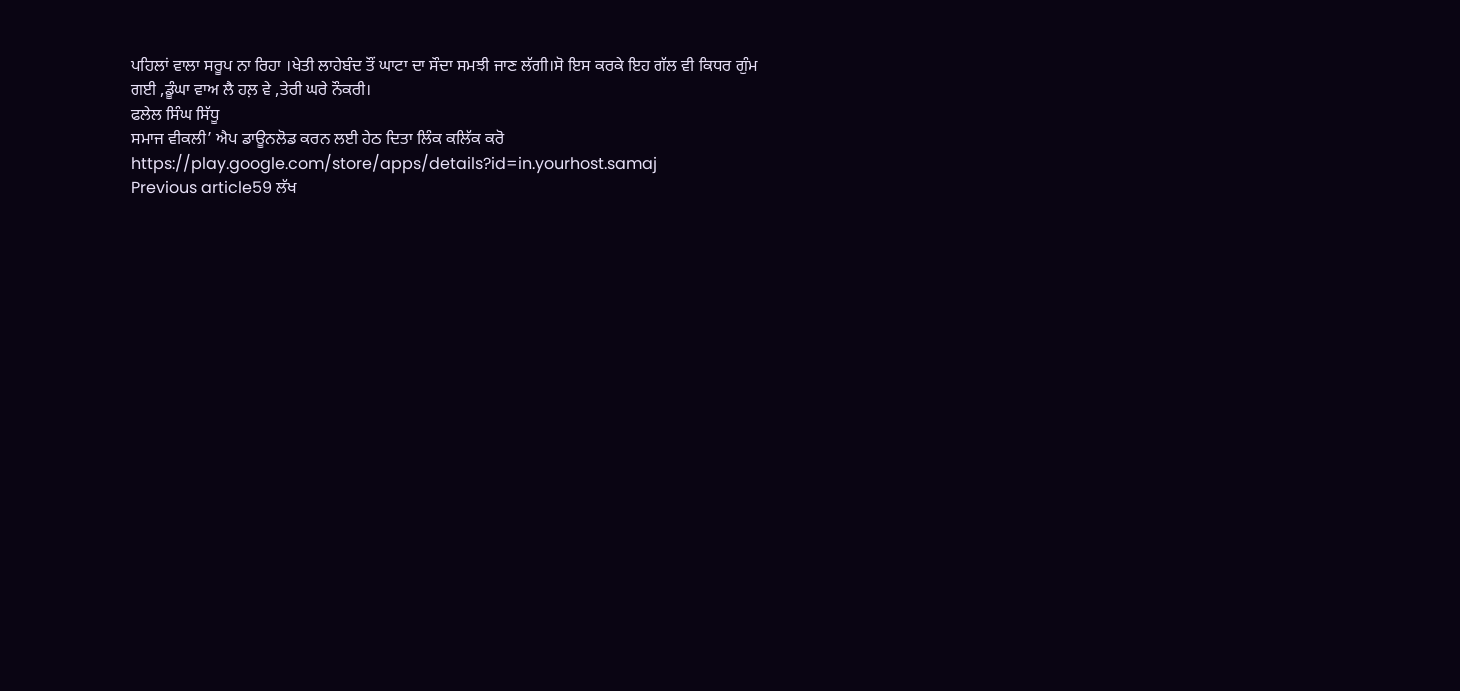ਪਹਿਲਾਂ ਵਾਲਾ ਸਰੂਪ ਨਾ ਰਿਹਾ ।ਖੇਤੀ ਲਾਹੇਬੰਦ ਤੌਂ ਘਾਟਾ ਦਾ ਸੌਦਾ ਸਮਝੀ ਜਾਣ ਲੱਗੀ।ਸੋ ਇਸ ਕਰਕੇ ਇਹ ਗੱਲ ਵੀ ਕਿਧਰ ਗੁੰਮ ਗਈ ,ਡੂੰਘਾ ਵਾਅ ਲੈ ਹਲ਼ ਵੇ ,ਤੇਰੀ ਘਰੇ ਨੌਕਰੀ।
ਫਲੇਲ ਸਿੰਘ ਸਿੱਧੂ
ਸਮਾਜ ਵੀਕਲੀ’ ਐਪ ਡਾਊਨਲੋਡ ਕਰਨ ਲਈ ਹੇਠ ਦਿਤਾ ਲਿੰਕ ਕਲਿੱਕ ਕਰੋ
https://play.google.com/store/apps/details?id=in.yourhost.samaj
Previous article59 ਲੱਖ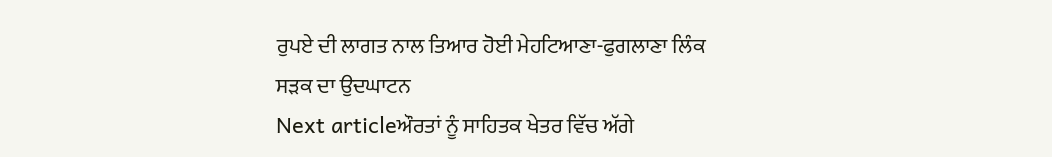ਰੁਪਏ ਦੀ ਲਾਗਤ ਨਾਲ ਤਿਆਰ ਹੋਈ ਮੇਹਟਿਆਣਾ-ਫੁਗਲਾਣਾ ਲਿੰਕ ਸੜਕ ਦਾ ਉਦਘਾਟਨ
Next articleਔਰਤਾਂ ਨੂੰ ਸਾਹਿਤਕ ਖੇਤਰ ਵਿੱਚ ਅੱਗੇ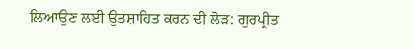ਲਿਆਉਣ ਲਈ ਉਤਸ਼ਾਹਿਤ ਕਰਨ ਦੀ ਲੋੜ: ਗੁਰਪ੍ਰੀਤ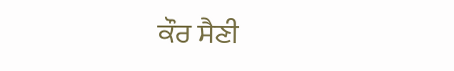ਕੌਰ ਸੈਣੀ